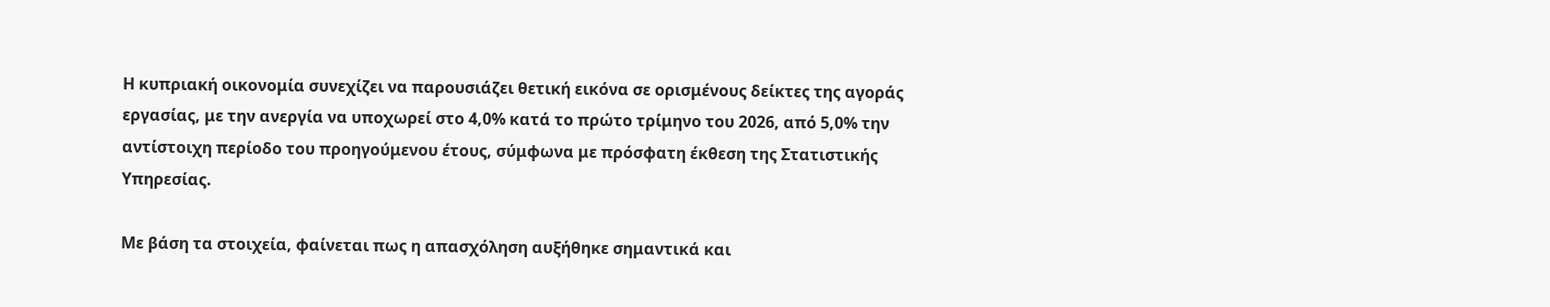Η κυπριακή οικονομία συνεχίζει να παρουσιάζει θετική εικόνα σε ορισμένους δείκτες της αγοράς εργασίας, με την ανεργία να υποχωρεί στο 4,0% κατά το πρώτο τρίμηνο του 2026, από 5,0% την αντίστοιχη περίοδο του προηγούμενου έτους, σύμφωνα με πρόσφατη έκθεση της Στατιστικής Υπηρεσίας.

Με βάση τα στοιχεία, φαίνεται πως η απασχόληση αυξήθηκε σημαντικά και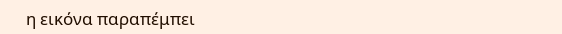η εικόνα παραπέμπει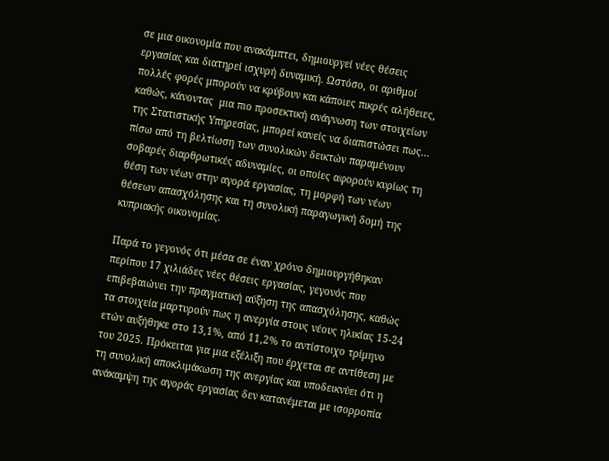σε μια οικονομία που ανακάμπτει, δημιουργεί νέες θέσεις εργασίας και διατηρεί ισχυρή δυναμική. Ωστόσο, οι αριθμοί πολλές φορές μπορούν να κρύβουν και κάποιες πικρές αλήθειες, καθώς, κάνοντας  μια πιο προσεκτική ανάγνωση των στοιχείων της Στατιστικής Υπηρεσίας, μπορεί κανείς να διαπιστώσει πως… πίσω από τη βελτίωση των συνολικών δεικτών παραμένουν σοβαρές διαρθρωτικές αδυναμίες, οι οποίες αφορούν κυρίως τη θέση των νέων στην αγορά εργασίας, τη μορφή των νέων θέσεων απασχόλησης και τη συνολική παραγωγική δομή της κυπριακής οικονομίας.

Παρά το γεγονός ότι μέσα σε έναν χρόνο δημιουργήθηκαν περίπου 17 χιλιάδες νέες θέσεις εργασίας, γεγονός που επιβεβαιώνει την πραγματική αύξηση της απασχόλησης, καθώς τα στοιχεία μαρτυρούν πως η ανεργία στους νέους ηλικίας 15-24 ετών αυξήθηκε στο 13,1%, από 11,2% το αντίστοιχο τρίμηνο του 2025. Πρόκειται για μια εξέλιξη που έρχεται σε αντίθεση με τη συνολική αποκλιμάκωση της ανεργίας και υποδεικνύει ότι η ανάκαμψη της αγοράς εργασίας δεν κατανέμεται με ισορροπία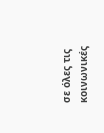σε όλες τις κοινωνικές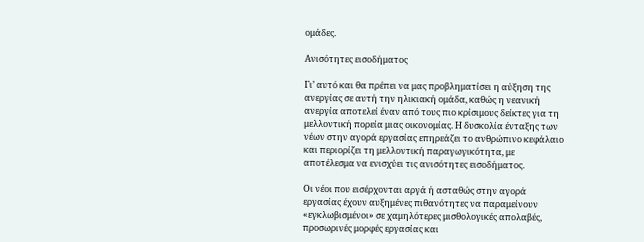ομάδες.

Ανισότητες εισοδήματος

Γι’ αυτό και θα πρέπει να μας προβληματίσει η αύξηση της ανεργίας σε αυτή την ηλικιακή ομάδα, καθώς η νεανική ανεργία αποτελεί έναν από τους πιο κρίσιμους δείκτες για τη μελλοντική πορεία μιας οικονομίας. Η δυσκολία ένταξης των νέων στην αγορά εργασίας επηρεάζει το ανθρώπινο κεφάλαιο και περιορίζει τη μελλοντική παραγωγικότητα, με αποτέλεσμα να ενισχύει τις ανισότητες εισοδήματος.

Οι νέοι που εισέρχονται αργά ή ασταθώς στην αγορά εργασίας έχουν αυξημένες πιθανότητες να παραμείνουν «εγκλωβισμένοι» σε χαμηλότερες μισθολογικές απολαβές, προσωρινές μορφές εργασίας και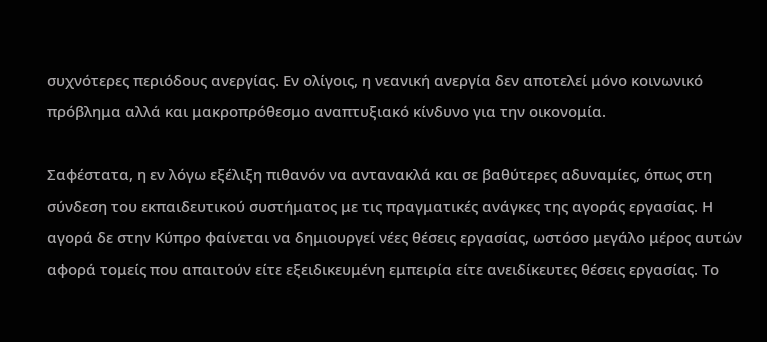συχνότερες περιόδους ανεργίας. Εν ολίγοις, η νεανική ανεργία δεν αποτελεί μόνο κοινωνικό πρόβλημα αλλά και μακροπρόθεσμο αναπτυξιακό κίνδυνο για την οικονομία.

Σαφέστατα, η εν λόγω εξέλιξη πιθανόν να αντανακλά και σε βαθύτερες αδυναμίες, όπως στη σύνδεση του εκπαιδευτικού συστήματος με τις πραγματικές ανάγκες της αγοράς εργασίας. Η αγορά δε στην Κύπρο φαίνεται να δημιουργεί νέες θέσεις εργασίας, ωστόσο μεγάλο μέρος αυτών αφορά τομείς που απαιτούν είτε εξειδικευμένη εμπειρία είτε ανειδίκευτες θέσεις εργασίας. Το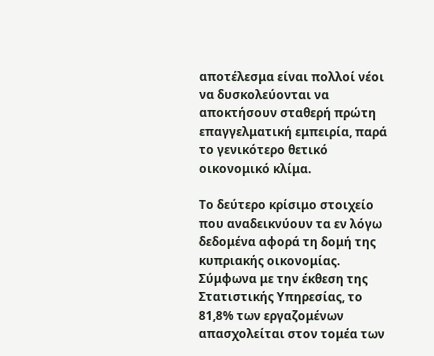αποτέλεσμα είναι πολλοί νέοι να δυσκολεύονται να αποκτήσουν σταθερή πρώτη επαγγελματική εμπειρία, παρά το γενικότερο θετικό οικονομικό κλίμα.

Το δεύτερο κρίσιμο στοιχείο που αναδεικνύουν τα εν λόγω δεδομένα αφορά τη δομή της κυπριακής οικονομίας. Σύμφωνα με την έκθεση της Στατιστικής Υπηρεσίας, το 81,8% των εργαζομένων απασχολείται στον τομέα των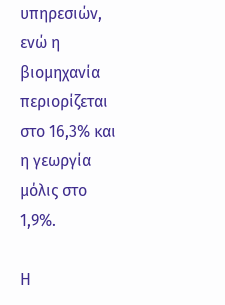υπηρεσιών, ενώ η βιομηχανία περιορίζεται στο 16,3% και η γεωργία μόλις στο 1,9%.

Η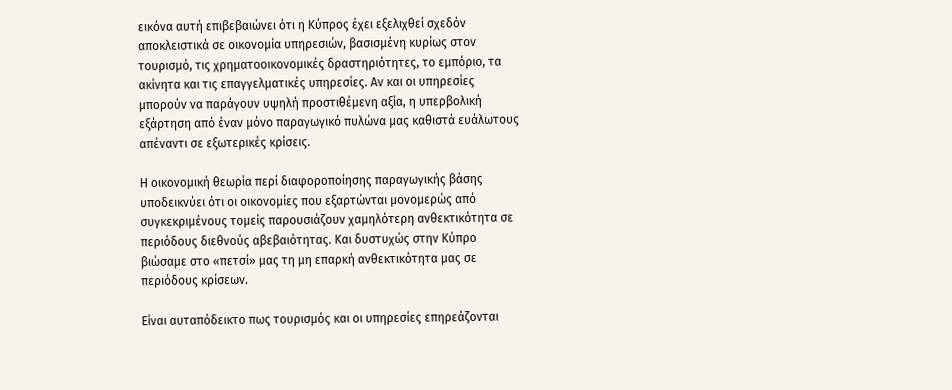εικόνα αυτή επιβεβαιώνει ότι η Κύπρος έχει εξελιχθεί σχεδόν αποκλειστικά σε οικονομία υπηρεσιών, βασισμένη κυρίως στον τουρισμό, τις χρηματοοικονομικές δραστηριότητες, το εμπόριο, τα ακίνητα και τις επαγγελματικές υπηρεσίες. Αν και οι υπηρεσίες μπορούν να παράγουν υψηλή προστιθέμενη αξία, η υπερβολική εξάρτηση από έναν μόνο παραγωγικό πυλώνα μας καθιστά ευάλωτους απέναντι σε εξωτερικές κρίσεις.

Η οικονομική θεωρία περί διαφοροποίησης παραγωγικής βάσης υποδεικνύει ότι οι οικονομίες που εξαρτώνται μονομερώς από συγκεκριμένους τομείς παρουσιάζουν χαμηλότερη ανθεκτικότητα σε περιόδους διεθνούς αβεβαιότητας. Και δυστυχώς στην Κύπρο βιώσαμε στο «πετσί» μας τη μη επαρκή ανθεκτικότητα μας σε περιόδους κρίσεων.

Είναι αυταπόδεικτο πως τουρισμός και οι υπηρεσίες επηρεάζονται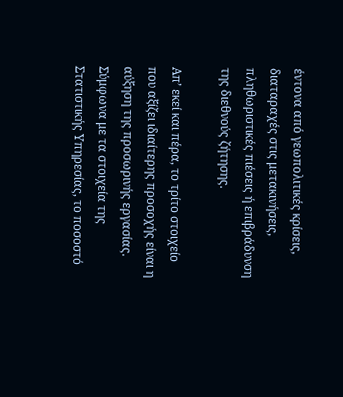έντονα από γεωπολιτικές κρίσεις, διαταραχές στις μετακινήσεις, πληθωριστικές πιέσεις ή επιβράδυνση της διεθνούς ζήτησης.

Απ’ εκεί και πέρα, το τρίτο στοιχείο που αξίζει ιδιαίτερης προσοχής είναι η αύξηση της προσωρινής εργασίας. Σύμφωνα με τα στοιχεία της Στατιστικής Υπηρεσίας, το ποσοστό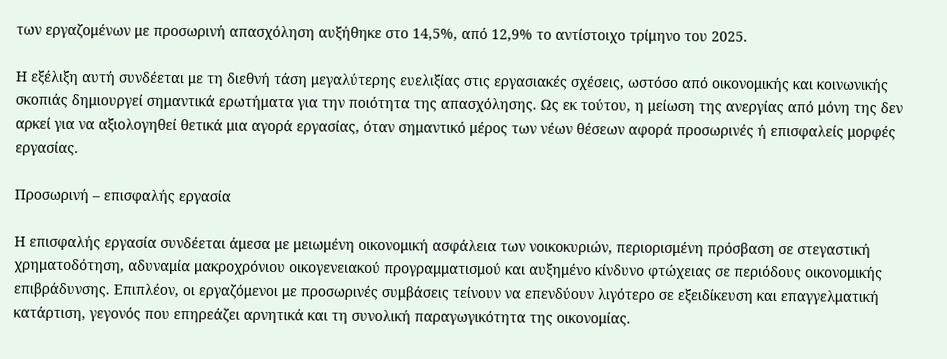των εργαζομένων με προσωρινή απασχόληση αυξήθηκε στο 14,5%, από 12,9% το αντίστοιχο τρίμηνο του 2025.

Η εξέλιξη αυτή συνδέεται με τη διεθνή τάση μεγαλύτερης ευελιξίας στις εργασιακές σχέσεις, ωστόσο από οικονομικής και κοινωνικής σκοπιάς δημιουργεί σημαντικά ερωτήματα για την ποιότητα της απασχόλησης. Ως εκ τούτου, η μείωση της ανεργίας από μόνη της δεν αρκεί για να αξιολογηθεί θετικά μια αγορά εργασίας, όταν σημαντικό μέρος των νέων θέσεων αφορά προσωρινές ή επισφαλείς μορφές εργασίας.

Προσωρινή – επισφαλής εργασία

Η επισφαλής εργασία συνδέεται άμεσα με μειωμένη οικονομική ασφάλεια των νοικοκυριών, περιορισμένη πρόσβαση σε στεγαστική χρηματοδότηση, αδυναμία μακροχρόνιου οικογενειακού προγραμματισμού και αυξημένο κίνδυνο φτώχειας σε περιόδους οικονομικής επιβράδυνσης. Επιπλέον, οι εργαζόμενοι με προσωρινές συμβάσεις τείνουν να επενδύουν λιγότερο σε εξειδίκευση και επαγγελματική κατάρτιση, γεγονός που επηρεάζει αρνητικά και τη συνολική παραγωγικότητα της οικονομίας.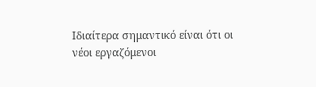Ιδιαίτερα σημαντικό είναι ότι οι νέοι εργαζόμενοι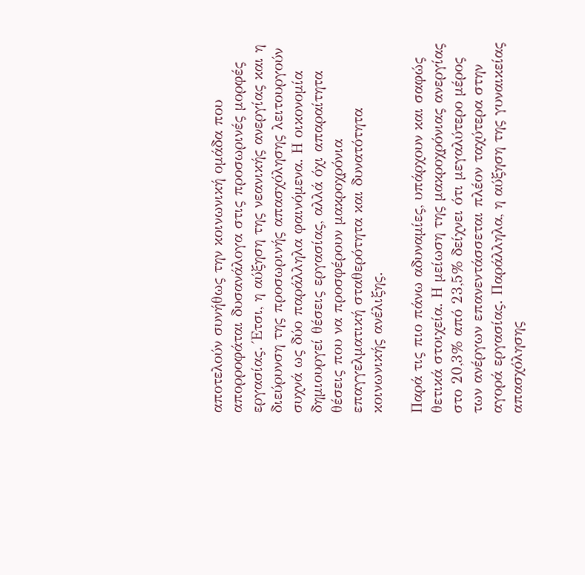αποτελούν συνήθως την κοινωνική ομάδα που απορροφάται δυσανάλογα στις προσωρινές μορφές εργασίας. Έτσι, η αύξηση της νεανικής ανεργίας και η διεύρυνση της προσωρινής απασχόλησης λειτουργούν συχνά ως δύο παράλληλα φαινόμενα. Η οικονομία δημιουργεί θέσεις εργασίας, αλλά όχι απαραίτητα θέσεις που να προσφέρουν μακροχρόνια επαγγελματική σταθερότητα και δυνατότητα κοινωνικής ανέλιξης.

Παρά τις πιο πάνω αδυναμίες, υπάρχουν και σαφώς θετικά στοιχεία. Η μείωση της μακροχρόνιας ανεργίας στο 20,3% από 23,5% δείχνει ότι μεγαλύτερο μέρος των ανέργων επανεντάσσεται πλέον ταχύτερα στην αγορά εργασίας. Παράλληλα, η αύξηση της γυναικείας απασχόλησης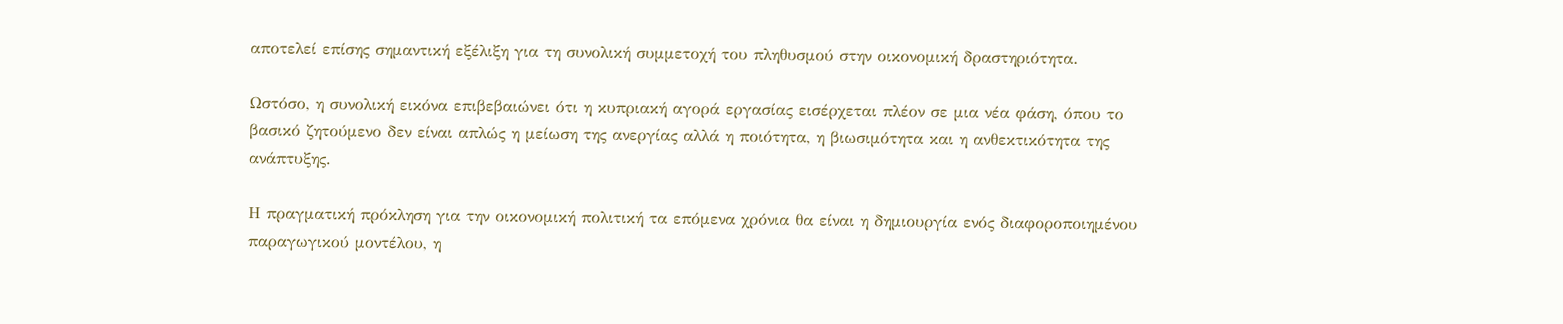αποτελεί επίσης σημαντική εξέλιξη για τη συνολική συμμετοχή του πληθυσμού στην οικονομική δραστηριότητα.

Ωστόσο, η συνολική εικόνα επιβεβαιώνει ότι η κυπριακή αγορά εργασίας εισέρχεται πλέον σε μια νέα φάση, όπου το βασικό ζητούμενο δεν είναι απλώς η μείωση της ανεργίας αλλά η ποιότητα, η βιωσιμότητα και η ανθεκτικότητα της ανάπτυξης.

Η πραγματική πρόκληση για την οικονομική πολιτική τα επόμενα χρόνια θα είναι η δημιουργία ενός διαφοροποιημένου παραγωγικού μοντέλου, η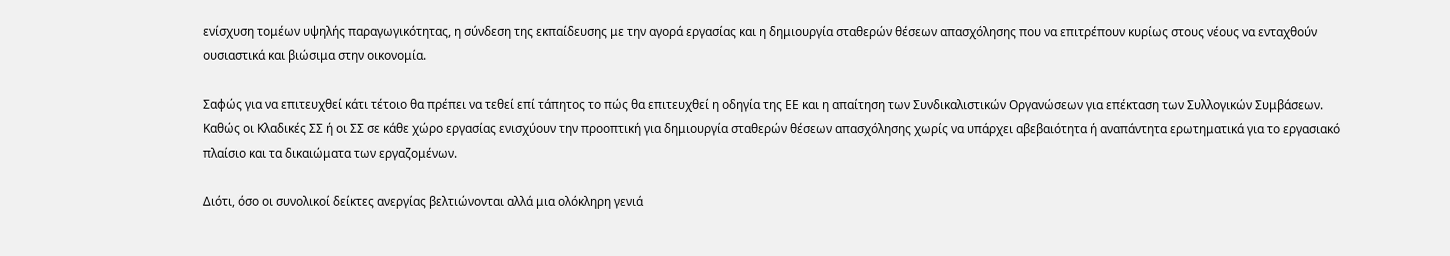ενίσχυση τομέων υψηλής παραγωγικότητας, η σύνδεση της εκπαίδευσης με την αγορά εργασίας και η δημιουργία σταθερών θέσεων απασχόλησης που να επιτρέπουν κυρίως στους νέους να ενταχθούν ουσιαστικά και βιώσιμα στην οικονομία.

Σαφώς για να επιτευχθεί κάτι τέτοιο θα πρέπει να τεθεί επί τάπητος το πώς θα επιτευχθεί η οδηγία της ΕΕ και η απαίτηση των Συνδικαλιστικών Οργανώσεων για επέκταση των Συλλογικών Συμβάσεων. Καθώς οι Κλαδικές ΣΣ ή οι ΣΣ σε κάθε χώρο εργασίας ενισχύουν την προοπτική για δημιουργία σταθερών θέσεων απασχόλησης χωρίς να υπάρχει αβεβαιότητα ή αναπάντητα ερωτηματικά για το εργασιακό πλαίσιο και τα δικαιώματα των εργαζομένων.

Διότι, όσο οι συνολικοί δείκτες ανεργίας βελτιώνονται αλλά μια ολόκληρη γενιά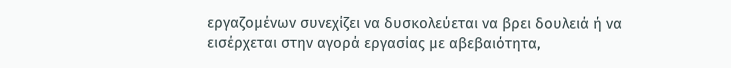εργαζομένων συνεχίζει να δυσκολεύεται να βρει δουλειά ή να εισέρχεται στην αγορά εργασίας με αβεβαιότητα,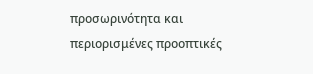προσωρινότητα και περιορισμένες προοπτικές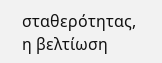σταθερότητας, η βελτίωση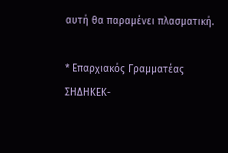αυτή θα παραμένει πλασματική.

* Επαρχιακός Γραμματέας ΣΗΔΗΚΕΚ-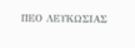ΠΕΟ ΛΕΥΚΩΣΙΑΣ